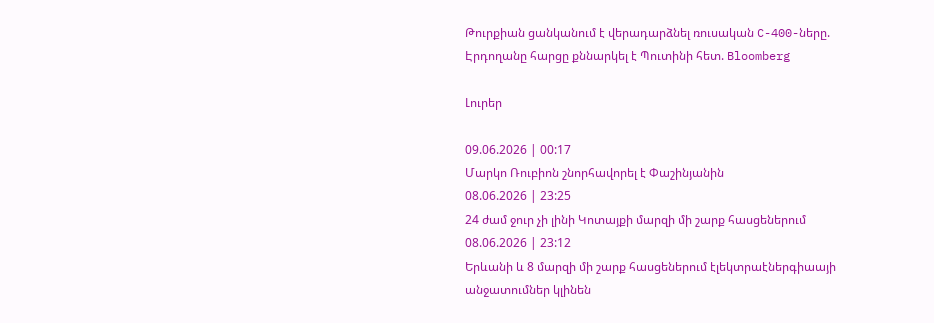Թուրքիան ցանկանում է վերադարձնել ռուսական C-400-ները. Էրդողանը հարցը քննարկել է Պուտինի հետ. Bloomberg

Լուրեր

09.06.2026 | 00:17
Մարկո Ռուբիոն շնորհավորել է Փաշինյանին
08.06.2026 | 23:25
24 ժամ ջուր չի լինի Կոտայքի մարզի մի շարք հասցեներում
08.06.2026 | 23:12
Երևանի և 8 մարզի մի շարք հասցեներում էլեկտրաէներգիաայի անջատումներ կլինեն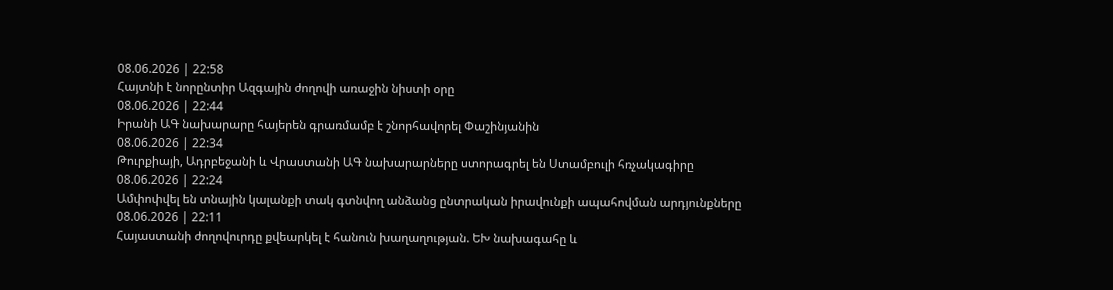08.06.2026 | 22:58
Հայտնի է նորընտիր Ազգային ժողովի առաջին նիստի օրը
08.06.2026 | 22:44
Իրանի ԱԳ նախարարը հայերեն գրառմամբ է շնորհավորել Փաշինյանին
08.06.2026 | 22:34
Թուրքիայի, Ադրբեջանի և Վրաստանի ԱԳ նախարարները ստորագրել են Ստամբուլի հռչակագիրը
08.06.2026 | 22:24
Ամփոփվել են տնային կալանքի տակ գտնվող անձանց ընտրական իրավունքի ապահովման արդյունքները
08.06.2026 | 22:11
Հայաստանի ժողովուրդը քվեարկել է հանուն խաղաղության. ԵԽ նախագահը և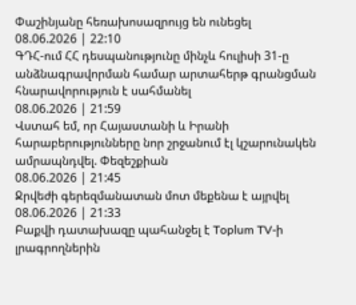Փաշինյանը հեռախոսազրույց են ունեցել
08.06.2026 | 22:10
ԳԴՀ-ում ՀՀ դեսպանությունը մինչև հուլիսի 31-ը անձնագրավորման համար արտահերթ գրանցման հնարավորություն է սահմանել
08.06.2026 | 21:59
Վստահ եմ, որ Հայաստանի և Իրանի հարաբերությունները նոր շրջանում էլ կշարունակեն ամրապնդվել. Փեզեշքիան
08.06.2026 | 21:45
Ջրվեժի գերեզմանատան մոտ մեքենա է այրվել
08.06.2026 | 21:33
Բաքվի դատախազը պահանջել է Toplum TV-ի լրագրողներին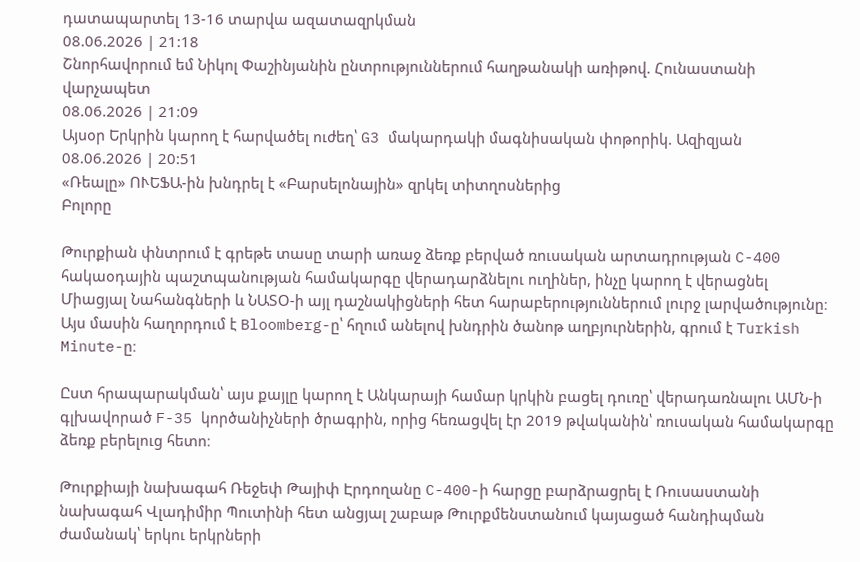դատապարտել 13-16 տարվա ազատազրկման
08.06.2026 | 21:18
Շնորհավորում եմ Նիկոլ Փաշինյանին ընտրություններում հաղթանակի առիթով. Հունաստանի վարչապետ
08.06.2026 | 21:09
Այսօր Երկրին կարող է հարվածել ուժեղ՝ G3 մակարդակի մագնիսական փոթորիկ. Ազիզյան
08.06.2026 | 20:51
«Ռեալը» ՈՒԵՖԱ-ին խնդրել է «Բարսելոնային» զրկել տիտղոսներից
Բոլորը

Թուրքիան փնտրում է գրեթե տասը տարի առաջ ձեռք բերված ռուսական արտադրության C-400 հակաօդային պաշտպանության համակարգը վերադարձնելու ուղիներ, ինչը կարող է վերացնել Միացյալ Նահանգների և ՆԱՏՕ-ի այլ դաշնակիցների հետ հարաբերություններում լուրջ լարվածությունը։ Այս մասին հաղորդում է Bloomberg-ը՝ հղում անելով խնդրին ծանոթ աղբյուրներին, գրում է Turkish Minute-ը։

Ըստ հրապարակման՝ այս քայլը կարող է Անկարայի համար կրկին բացել դուռը՝ վերադառնալու ԱՄՆ-ի գլխավորած F-35 կործանիչների ծրագրին, որից հեռացվել էր 2019 թվականին՝ ռուսական համակարգը ձեռք բերելուց հետո։

Թուրքիայի նախագահ Ռեջեփ Թայիփ Էրդողանը C-400-ի հարցը բարձրացրել է Ռուսաստանի նախագահ Վլադիմիր Պուտինի հետ անցյալ շաբաթ Թուրքմենստանում կայացած հանդիպման ժամանակ՝ երկու երկրների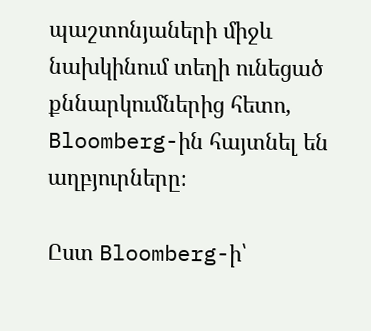պաշտոնյաների միջև նախկինում տեղի ունեցած քննարկումներից հետո, Bloomberg-ին հայտնել են աղբյուրները։

Ըստ Bloomberg-ի՝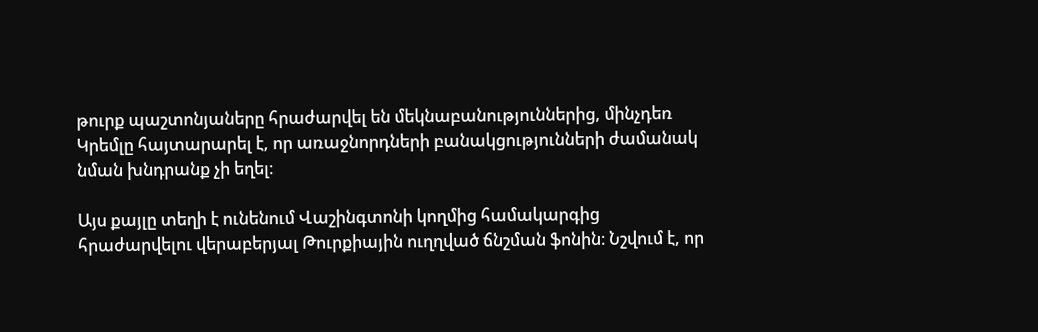թուրք պաշտոնյաները հրաժարվել են մեկնաբանություններից, մինչդեռ Կրեմլը հայտարարել է, որ առաջնորդների բանակցությունների ժամանակ նման խնդրանք չի եղել։

Այս քայլը տեղի է ունենում Վաշինգտոնի կողմից համակարգից հրաժարվելու վերաբերյալ Թուրքիային ուղղված ճնշման ֆոնին։ Նշվում է, որ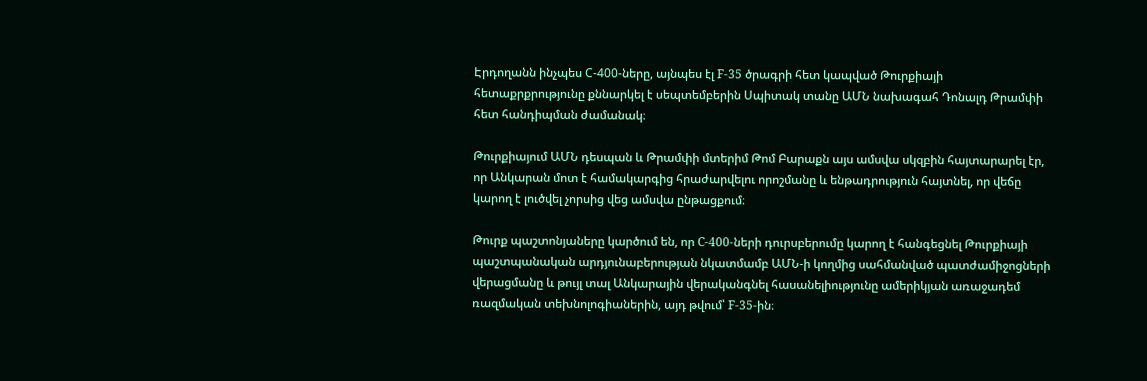Էրդողանն ինչպես С-400-ները, այնպես էլ F-35 ծրագրի հետ կապված Թուրքիայի հետաքրքրությունը քննարկել է սեպտեմբերին Սպիտակ տանը ԱՄՆ նախագահ Դոնալդ Թրամփի հետ հանդիպման ժամանակ։

Թուրքիայում ԱՄՆ դեսպան և Թրամփի մտերիմ Թոմ Բարաքն այս ամսվա սկզբին հայտարարել էր, որ Անկարան մոտ է համակարգից հրաժարվելու որոշմանը և ենթադրություն հայտնել, որ վեճը կարող է լուծվել չորսից վեց ամսվա ընթացքում։

Թուրք պաշտոնյաները կարծում են, որ C-400-ների դուրսբերումը կարող է հանգեցնել Թուրքիայի պաշտպանական արդյունաբերության նկատմամբ ԱՄՆ-ի կողմից սահմանված պատժամիջոցների վերացմանը և թույլ տալ Անկարային վերականգնել հասանելիությունը ամերիկյան առաջադեմ ռազմական տեխնոլոգիաներին, այդ թվում՝ F-35-ին։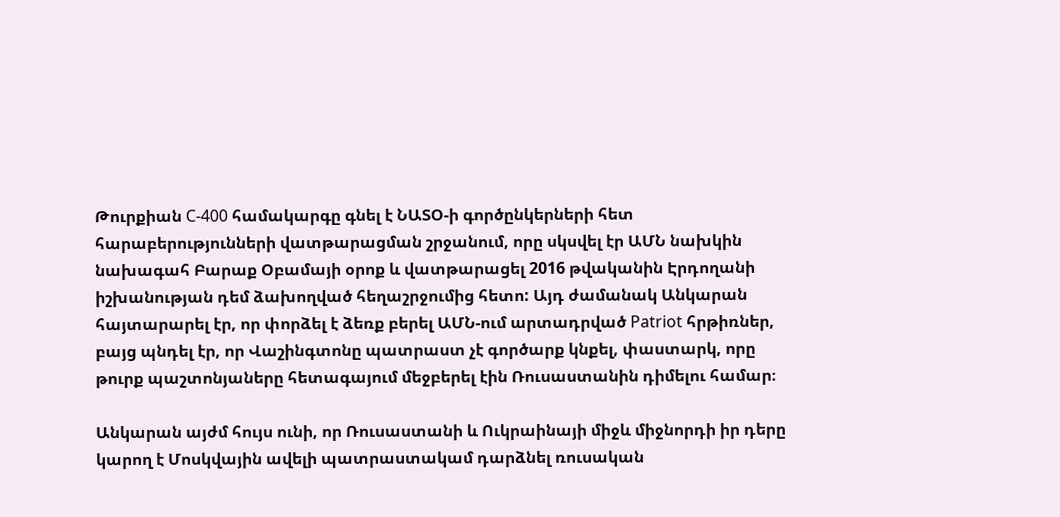Թուրքիան С-400 համակարգը գնել է ՆԱՏՕ-ի գործընկերների հետ հարաբերությունների վատթարացման շրջանում, որը սկսվել էր ԱՄՆ նախկին նախագահ Բարաք Օբամայի օրոք և վատթարացել 2016 թվականին Էրդողանի իշխանության դեմ ձախողված հեղաշրջումից հետո: Այդ ժամանակ Անկարան հայտարարել էր, որ փորձել է ձեռք բերել ԱՄՆ-ում արտադրված Patriot հրթիռներ, բայց պնդել էր, որ Վաշինգտոնը պատրաստ չէ գործարք կնքել, փաստարկ, որը թուրք պաշտոնյաները հետագայում մեջբերել էին Ռուսաստանին դիմելու համար։

Անկարան այժմ հույս ունի, որ Ռուսաստանի և Ուկրաինայի միջև միջնորդի իր դերը կարող է Մոսկվային ավելի պատրաստակամ դարձնել ռուսական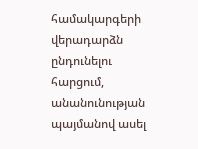համակարգերի վերադարձն ընդունելու հարցում, անանունության պայմանով ասել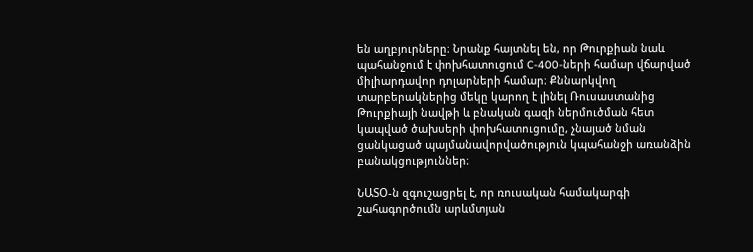են աղբյուրները։ Նրանք հայտնել են, որ Թուրքիան նաև պահանջում է փոխհատուցում C-400-ների համար վճարված միլիարդավոր դոլարների համար։ Քննարկվող տարբերակներից մեկը կարող է լինել Ռուսաստանից Թուրքիայի նավթի և բնական գազի ներմուծման հետ կապված ծախսերի փոխհատուցումը, չնայած նման ցանկացած պայմանավորվածություն կպահանջի առանձին բանակցություններ։

ՆԱՏՕ-ն զգուշացրել է, որ ռուսական համակարգի շահագործումն արևմտյան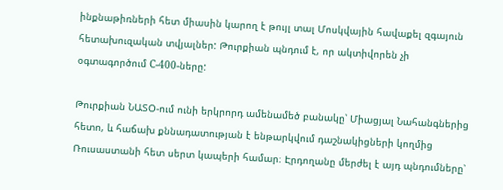ինքնաթիռների հետ միասին կարող է թույլ տալ Մոսկվային հավաքել զգայուն հետախուզական տվյալներ: Թուրքիան պնդում է, որ ակտիվորեն չի օգտագործում С-400-ները:

Թուրքիան ՆԱՏՕ-ում ունի երկրորդ ամենամեծ բանակը՝ Միացյալ Նահանգներից հետո, և հաճախ քննադատության է ենթարկվում դաշնակիցների կողմից Ռուսաստանի հետ սերտ կապերի համար։ Էրդողանը մերժել է այդ պնդումները՝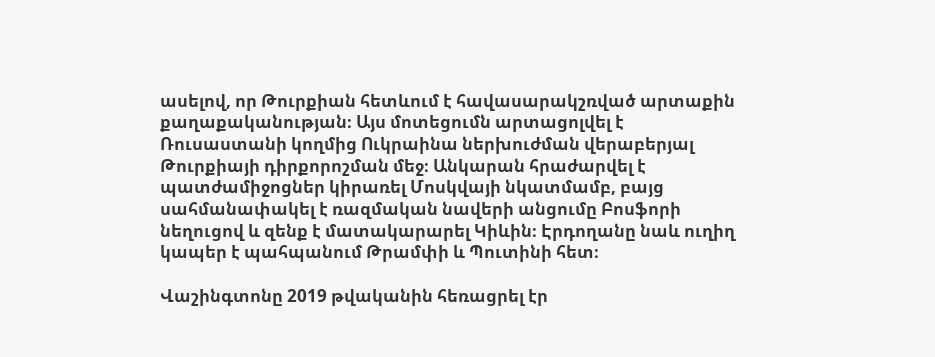ասելով, որ Թուրքիան հետևում է հավասարակշռված արտաքին քաղաքականության։ Այս մոտեցումն արտացոլվել է Ռուսաստանի կողմից Ուկրաինա ներխուժման վերաբերյալ Թուրքիայի դիրքորոշման մեջ։ Անկարան հրաժարվել է պատժամիջոցներ կիրառել Մոսկվայի նկատմամբ, բայց սահմանափակել է ռազմական նավերի անցումը Բոսֆորի նեղուցով և զենք է մատակարարել Կիևին։ Էրդողանը նաև ուղիղ կապեր է պահպանում Թրամփի և Պուտինի հետ։

Վաշինգտոնը 2019 թվականին հեռացրել էր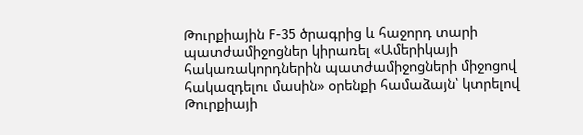Թուրքիային F-35 ծրագրից և հաջորդ տարի պատժամիջոցներ կիրառել «Ամերիկայի հակառակորդներին պատժամիջոցների միջոցով հակազդելու մասին» օրենքի համաձայն՝ կտրելով Թուրքիայի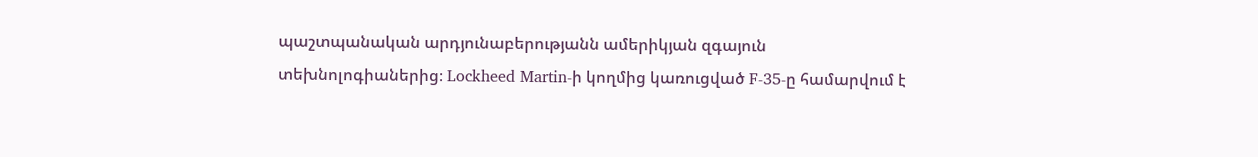պաշտպանական արդյունաբերությանն ամերիկյան զգայուն տեխնոլոգիաներից։ Lockheed Martin-ի կողմից կառուցված F-35-ը համարվում է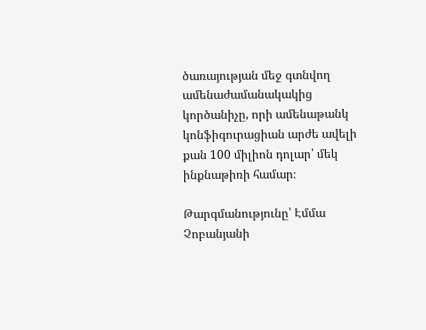ծառայության մեջ գտնվող ամենաժամանակակից կործանիչը, որի ամենաթանկ կոնֆիգուրացիան արժե ավելի քան 100 միլիոն դոլար՝ մեկ ինքնաթիռի համար։

Թարգմանությունը՝ Էմմա Չոբանյանի